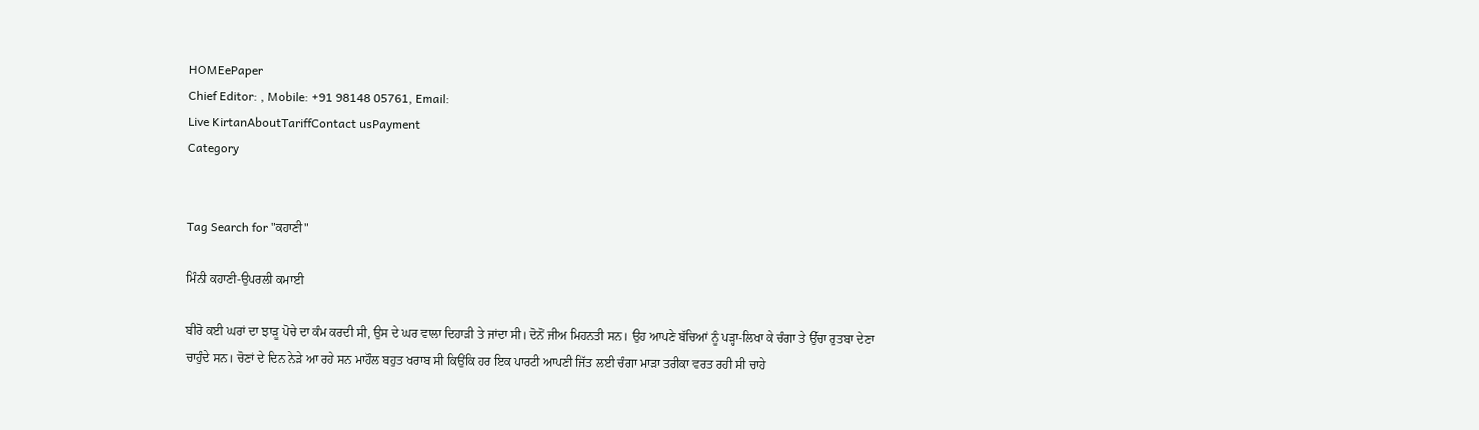HOMEePaper
Chief Editor: , Mobile: +91 98148 05761, Email:
Live KirtanAboutTariffContact usPayment
Category


Tag Search for "ਕਹਾਣੀ"

ਮਿੰਨੀ ਕਹਾਣੀ-ਉਪਰਲੀ ਕਮਾਈ

ਬੀਰੋ ਕਈ ਘਰਾਂ ਦਾ ਝਾੜੂ ਪੋਚੇ ਦਾ ਕੰਮ ਕਰਦੀ ਸੀ, ਉਸ ਦੇ ਘਰ ਵਾਲਾ ਦਿਹਾੜੀ ਤੇ ਜਾਂਦਾ ਸੀ। ਦੋਨੋਂ ਜੀਅ ਮਿਹਨਤੀ ਸਨ। ਉਹ ਆਪਣੇ ਬੱਚਿਆਂ ਨੂੰ ਪੜ੍ਹਾ-ਲਿਖਾ ਕੇ ਚੰਗਾ ਤੇ ਉੱਚਾ ਰੁਤਬਾ ਦੇਣਾ ਚਾਹੁੰਦੇ ਸਨ। ਚੋਣਾਂ ਦੇ ਦਿਨ ਨੇੜੇ ਆ ਰਹੇ ਸਨ ਮਾਹੌਲ ਬਹੁਤ ਖਰਾਬ ਸੀ ਕਿਉਂਕਿ ਹਰ ਇਕ ਪਾਰਟੀ ਆਪਣੀ ਜਿੱਤ ਲਈ ਚੰਗਾ ਮਾੜਾ ਤਰੀਕਾ ਵਰਤ ਰਹੀ ਸੀ ਚਾਹੇ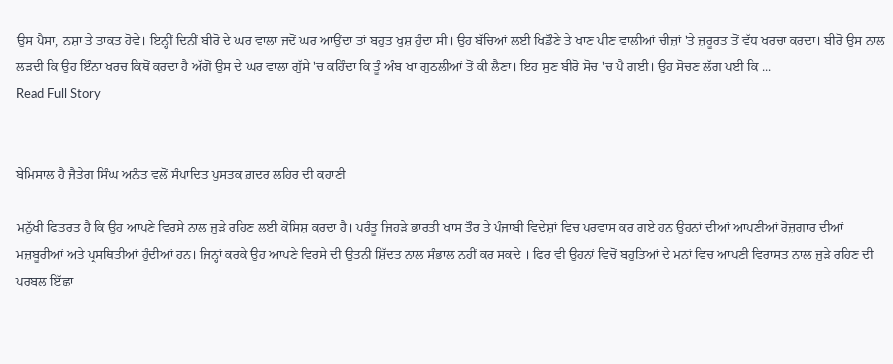ਉਸ ਪੈਸਾ, ਨਸ਼ਾ ਤੇ ਤਾਕਤ ਹੋਵੇ। ਇਨ੍ਹੀਂ ਦਿਨੀਂ ਬੀਰੋ ਦੇ ਘਰ ਵਾਲਾ ਜਦੋਂ ਘਰ ਆਉਂਦਾ ਤਾਂ ਬਹੁਤ ਖੁਸ਼ ਹੁੰਦਾ ਸੀ। ਉਹ ਬੱਚਿਆਂ ਲਈ ਖਿਡੌਣੇ ਤੇ ਖਾਣ ਪੀਣ ਵਾਲੀਆਂ ਚੀਜ਼ਾਂ 'ਤੇ ਜ਼ਰੂਰਤ ਤੋਂ ਵੱਧ ਖਰਚਾ ਕਰਦਾ। ਬੀਰੋ ਉਸ ਨਾਲ ਲੜਦੀ ਕਿ ਉਹ ਇੰਨਾ ਖਰਚ ਕਿਥੋਂ ਕਰਦਾ ਹੈ ਅੱਗੋਂ ਉਸ ਦੇ ਘਰ ਵਾਲਾ ਗੁੱਸੇ 'ਚ ਕਹਿੰਦਾ ਕਿ ਤੂੰ ਅੰਬ ਖਾ ਗੁਠਲੀਆਂ ਤੋਂ ਕੀ ਲੈਣਾ। ਇਹ ਸੁਣ ਬੀਰੋ ਸੋਚ 'ਚ ਪੈ ਗਈ। ਉਹ ਸੋਚਣ ਲੱਗ ਪਈ ਕਿ ...
Read Full Story


ਬੇਮਿਸਾਲ ਹੈ ਜੈਤੇਗ ਸਿੰਘ ਅਨੰਤ ਵਲੋਂ ਸੰਪਾਦਿਤ ਪੁਸਤਕ ਗ਼ਦਰ ਲਹਿਰ ਦੀ ਕਹਾਣੀ

ਮਨੁੱਖੀ ਫਿਤਰਤ ਹੈ ਕਿ ਉਹ ਆਪਣੇ ਵਿਰਸੇ ਨਾਲ ਜੁੜੇ ਰਹਿਣ ਲਈ ਕੋਸਿਸ਼ ਕਰਦਾ ਹੈ। ਪਰੰਤੂ ਜਿਹੜੇ ਭਾਰਤੀ ਖਾਸ ਤੌਰ ਤੇ ਪੰਜਾਬੀ ਵਿਦੇਸ਼ਾਂ ਵਿਚ ਪਰਵਾਸ ਕਰ ਗਏ ਹਨ ਉਹਨਾਂ ਦੀਆਂ ਆਪਣੀਆਂ ਰੋਜ਼ਗਾਰ ਦੀਆਂ ਮਜ਼ਬੂਰੀਆਂ ਅਤੇ ਪ੍ਰਸਥਿਤੀਆਂ ਹੁੰਦੀਆਂ ਹਨ। ਜਿਨ੍ਹਾਂ ਕਰਕੇ ਉਹ ਆਪਣੇ ਵਿਰਸੇ ਦੀ ਉਤਨੀ ਸ਼ਿੱਦਤ ਨਾਲ ਸੰਭਾਲ ਨਹੀਂ ਕਰ ਸਕਦੇ । ਫਿਰ ਵੀ ਉਹਨਾਂ ਵਿਚੋਂ ਬਹੁਤਿਆਂ ਦੇ ਮਨਾਂ ਵਿਚ ਆਪਣੀ ਵਿਰਾਸਤ ਨਾਲ ਜੁੜੇ ਰਹਿਣ ਦੀ ਪਰਬਲ ਇੱਛਾ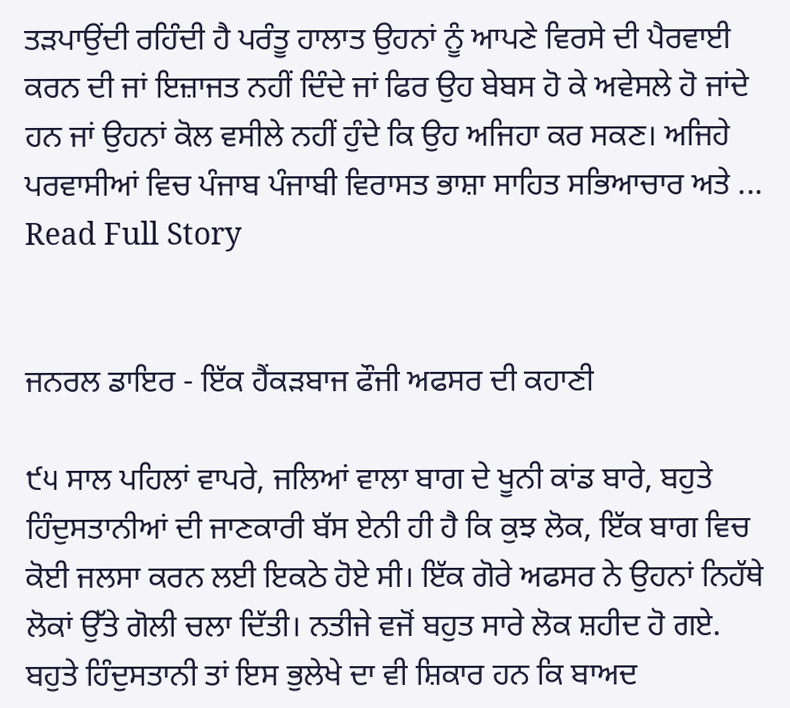ਤੜਪਾਉਂਦੀ ਰਹਿੰਦੀ ਹੈ ਪਰੰਤੂ ਹਾਲਾਤ ਉਹਨਾਂ ਨੂੰ ਆਪਣੇ ਵਿਰਸੇ ਦੀ ਪੈਰਵਾਈ ਕਰਨ ਦੀ ਜਾਂ ਇਜ਼ਾਜਤ ਨਹੀਂ ਦਿੰਦੇ ਜਾਂ ਫਿਰ ਉਹ ਬੇਬਸ ਹੋ ਕੇ ਅਵੇਸਲੇ ਹੋ ਜਾਂਦੇ ਹਨ ਜਾਂ ਉਹਨਾਂ ਕੋਲ ਵਸੀਲੇ ਨਹੀਂ ਹੁੰਦੇ ਕਿ ਉਹ ਅਜਿਹਾ ਕਰ ਸਕਣ। ਅਜਿਹੇ ਪਰਵਾਸੀਆਂ ਵਿਚ ਪੰਜਾਬ ਪੰਜਾਬੀ ਵਿਰਾਸਤ ਭਾਸ਼ਾ ਸਾਹਿਤ ਸਭਿਆਚਾਰ ਅਤੇ ...
Read Full Story


ਜਨਰਲ ਡਾਇਰ - ਇੱਕ ਹੈਂਕੜਬਾਜ ਫੌਜੀ ਅਫਸਰ ਦੀ ਕਹਾਣੀ

੯੫ ਸਾਲ ਪਹਿਲਾਂ ਵਾਪਰੇ, ਜਲਿਆਂ ਵਾਲਾ ਬਾਗ ਦੇ ਖੂਨੀ ਕਾਂਡ ਬਾਰੇ, ਬਹੁਤੇ ਹਿੰਦੁਸਤਾਨੀਆਂ ਦੀ ਜਾਣਕਾਰੀ ਬੱਸ ਏਨੀ ਹੀ ਹੈ ਕਿ ਕੁਝ ਲੋਕ, ਇੱਕ ਬਾਗ ਵਿਚ ਕੋਈ ਜਲਸਾ ਕਰਨ ਲਈ ਇਕਠੇ ਹੋਏ ਸੀ। ਇੱਕ ਗੋਰੇ ਅਫਸਰ ਨੇ ਉਹਨਾਂ ਨਿਹੱਥੇ ਲੋਕਾਂ ਉੱਤੇ ਗੋਲੀ ਚਲਾ ਦਿੱਤੀ। ਨਤੀਜੇ ਵਜੋਂ ਬਹੁਤ ਸਾਰੇ ਲੋਕ ਸ਼ਹੀਦ ਹੋ ਗਏ. ਬਹੁਤੇ ਹਿੰਦੁਸਤਾਨੀ ਤਾਂ ਇਸ ਭੁਲੇਖੇ ਦਾ ਵੀ ਸ਼ਿਕਾਰ ਹਨ ਕਿ ਬਾਅਦ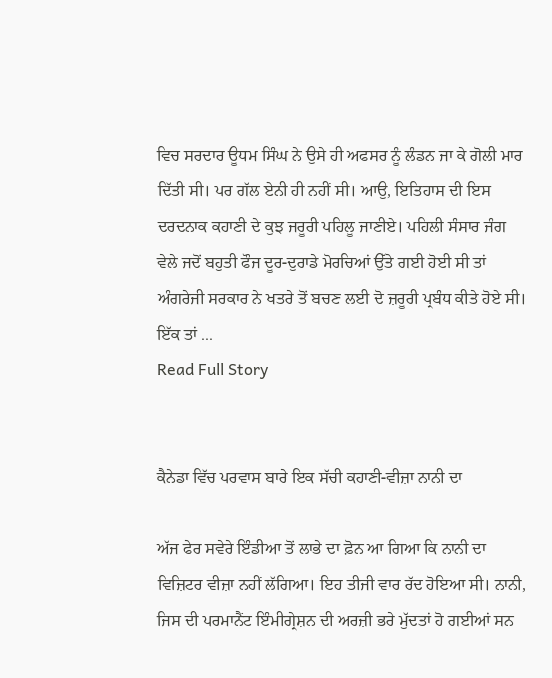ਵਿਚ ਸਰਦਾਰ ਊਧਮ ਸਿੰਘ ਨੇ ਉਸੇ ਹੀ ਅਫਸਰ ਨੂੰ ਲੰਡਨ ਜਾ ਕੇ ਗੋਲੀ ਮਾਰ ਦਿੱਤੀ ਸੀ। ਪਰ ਗੱਲ ਏਨੀ ਹੀ ਨਹੀਂ ਸੀ। ਆਉ, ਇਤਿਹਾਸ ਦੀ ਇਸ ਦਰਦਨਾਕ ਕਹਾਣੀ ਦੇ ਕੁਝ ਜਰੂਰੀ ਪਹਿਲੂ ਜਾਣੀਏ। ਪਹਿਲੀ ਸੰਸਾਰ ਜੰਗ ਵੇਲੇ ਜਦੋਂ ਬਹੁਤੀ ਫੌਜ ਦੂਰ-ਦੁਰਾਡੇ ਮੋਰਚਿਆਂ ਉੱਤੇ ਗਈ ਹੋਈ ਸੀ ਤਾਂ ਅੰਗਰੇਜੀ ਸਰਕਾਰ ਨੇ ਖਤਰੇ ਤੋਂ ਬਚਣ ਲਈ ਦੋ ਜ਼ਰੂਰੀ ਪ੍ਰਬੰਧ ਕੀਤੇ ਹੋਏ ਸੀ। ਇੱਕ ਤਾਂ ...
Read Full Story


ਕੈਨੇਡਾ ਵਿੱਚ ਪਰਵਾਸ ਬਾਰੇ ਇਕ ਸੱਚੀ ਕਹਾਣੀ-ਵੀਜ਼ਾ ਨਾਨੀ ਦਾ

ਅੱਜ ਫੇਰ ਸਵੇਰੇ ਇੰਡੀਆ ਤੋਂ ਲਾਭੇ ਦਾ ਫ਼ੋਨ ਆ ਗਿਆ ਕਿ ਨਾਨੀ ਦਾ ਵਿਜ਼ਿਟਰ ਵੀਜ਼ਾ ਨਹੀਂ ਲੱਗਿਆ। ਇਹ ਤੀਜੀ ਵਾਰ ਰੱਦ ਹੋਇਆ ਸੀ। ਨਾਨੀ, ਜਿਸ ਦੀ ਪਰਮਾਨੈਂਟ ਇੰਮੀਗ੍ਰੇਸ਼ਨ ਦੀ ਅਰਜ਼ੀ ਭਰੇ ਮੁੱਦਤਾਂ ਹੋ ਗਈਆਂ ਸਨ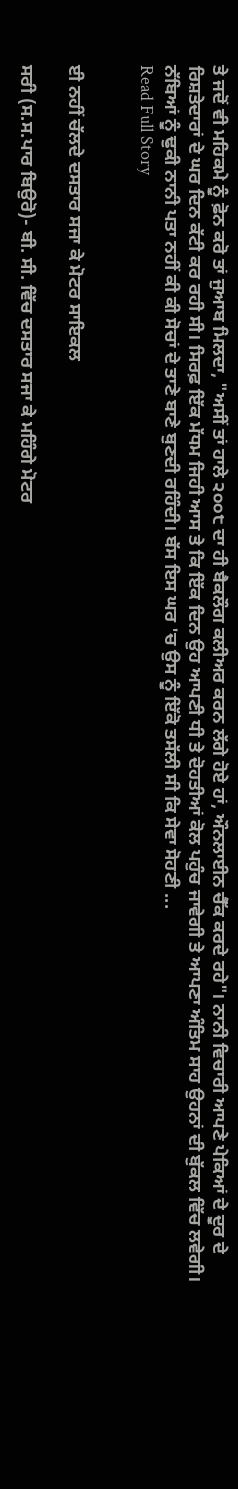ਤੇ ਜਦੋਂ ਵੀ ਮਹਿਕਮੇ ਨੂੰ ਫ਼ੋਨ ਕਰੋ ਤਾਂ ਜੁਆਬ ਮਿਲਦਾ, "ਅਸੀਂ ਤਾਂ ਹਾਲੇ ੨੦੦੮ ਦਾ ਹੀ ਬੈਕਲੌਗ ਕਲੀਅਰ ਕਰਨ ਲੱਗੇ ਹੋਏ ਹਾਂ, ਔਨਲਾਈਨ ਚੈੱਕ ਕਰਦੇ ਰਹੇ"। ਨਾਨੀ ਵਿਚਾਰੀ ਆਪਣੇ ਪੇਕਿਆਂ ਦੇ ਦੂਰ ਦੇ ਰਿਸ਼ਤੇਦਾਰਾਂ ਦੇ ਘਰ ਦਿਨ ਕੱਟੀ ਕਰ ਰਹੀ ਸੀ। ਸਿਰਫ਼ ਇੱਕ ਮੱਧਮ ਜਿਹੀ ਆਸ ਤੇ ਕਿ ਇੱਕ ਦਿਨ ਉਹ ਆਪਣੀ ਧੀ ਤੇ ਦੋਹਤੀਆਂ ਕੋਲ ਪਹੁੰਚ ਜਾਵੇਗੀ ਤੇ ਆਪਣਾ ਅੰਤਿਮ ਸਾਹ ਉਹਨਾਂ ਦੀ ਬੁੱਕਲ ਵਿੱਚ ਲਵੇਗੀ। ਨੱਬਿਆਂ ਨੂੰ ਢੁਕੀ ਨਾਨੀ ਪਤਾ ਨਹੀਂ ਕੀ ਕੀ ਸੋਚਾਂ ਦੇ ਤਾਣੇ ਬਾਣੇ ਬੁਣਦੀ ਰਹਿੰਦੀ। ਬੱਸ ਇਸ ਘਰ 'ਚ ਉਸ ਨੂੰ ਇੱਕੋ ਤਸੱਲੀ ਸੀ ਕਿ ਸੇਵਾ ਸੋਹਣੀ ...
Read Full Story


ਈ ਨਹੀਂ ਚੱਲਦੇ ਦਸਤਾਰ ਸਜਾ ਕੇ ਮੋਟਰ ਸਾਇਕਲ

ਸਰੀ (ਸ.ਸ.ਪਾਰ ਬਿਉਰੋ)- ਬੀ. ਸੀ. ਵਿੱਚ ਦਸਤਾਰ ਸਜਾ ਕੇ ਮਹਿੰਗੇ ਮੋਟਰ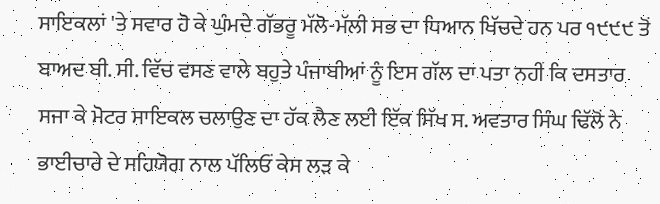ਸਾਇਕਲਾਂ 'ਤੇ ਸਵਾਰ ਹੋ ਕੇ ਘੁੰਮਦੇ ਗੱਭਰੂ ਮੱਲੋ-ਮੱਲੀ ਸਭ ਦਾ ਧਿਆਨ ਖਿੱਚਦੇ ਹਨ ਪਰ ੧੯੯੯ ਤੋਂ ਬਾਅਦ ਬੀ. ਸੀ. ਵਿੱਚ ਵਸਣ ਵਾਲੇ ਬਹੁਤੇ ਪੰਜਾਬੀਆਂ ਨੂੰ ਇਸ ਗੱਲ ਦਾ ਪਤਾ ਨਹੀਂ ਕਿ ਦਸਤਾਰ ਸਜਾ ਕੇ ਮੋਟਰ ਸਾਇਕਲ ਚਲਾਉਣ ਦਾ ਹੱਕ ਲੈਣ ਲਈ ਇੱਕ ਸਿੱਖ ਸ. ਅਵਤਾਰ ਸਿੰਘ ਢਿੱਲੋਂ ਨੇ ਭਾਈਚਾਰੇ ਦੇ ਸਹਿਯੋਗ ਨਾਲ ਪੱਲਿਓਂ ਕੇਸ ਲੜ ਕੇ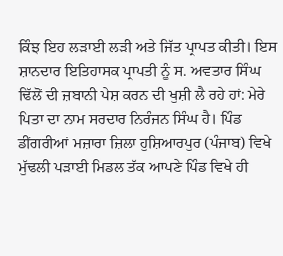ਕਿੰਝ ਇਹ ਲੜਾਈ ਲੜੀ ਅਤੇ ਜਿੱਤ ਪ੍ਰਾਪਤ ਕੀਤੀ। ਇਸ ਸ਼ਾਨਦਾਰ ਇਤਿਹਾਸਕ ਪ੍ਰਾਪਤੀ ਨੂੰ ਸ. ਅਵਤਾਰ ਸਿੰਘ ਢਿੱਲੋਂ ਦੀ ਜ਼ਬਾਨੀ ਪੇਸ਼ ਕਰਨ ਦੀ ਖੁਸ਼ੀ ਲੈ ਰਹੇ ਹਾਂ: ਮੇਰੇ ਪਿਤਾ ਦਾ ਨਾਮ ਸਰਦਾਰ ਨਿਰੰਜਨ ਸਿੰਘ ਹੈ। ਪਿੰਡ ਡੀਂਗਰੀਆਂ ਮਜ਼ਾਰਾ ਜ਼ਿਲਾ ਹੁਸ਼ਿਆਰਪੁਰ (ਪੰਜਾਬ) ਵਿਖੇ ਮੁੱਢਲੀ ਪੜਾਈ ਮਿਡਲ ਤੱਕ ਆਪਣੇ ਪਿੰਡ ਵਿਖੇ ਹੀ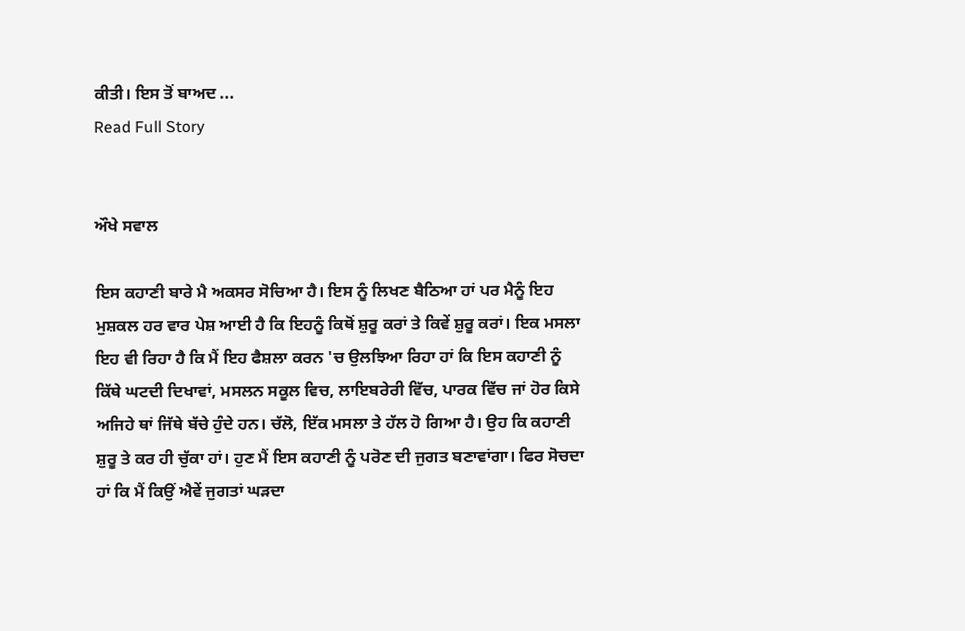ਕੀਤੀ। ਇਸ ਤੋਂ ਬਾਅਦ ...
Read Full Story


ਔਖੇ ਸਵਾਲ

ਇਸ ਕਹਾਣੀ ਬਾਰੇ ਮੈ ਅਕਸਰ ਸੋਚਿਆ ਹੈ। ਇਸ ਨੂੰ ਲਿਖਣ ਬੈਠਿਆ ਹਾਂ ਪਰ ਮੈਨੂੰ ਇਹ ਮੁਸ਼ਕਲ ਹਰ ਵਾਰ ਪੇਸ਼ ਆਈ ਹੈ ਕਿ ਇਹਨੂੰ ਕਿਥੋਂ ਸ਼ੁਰੂ ਕਰਾਂ ਤੇ ਕਿਵੇਂ ਸ਼ੁਰੂ ਕਰਾਂ। ਇਕ ਮਸਲਾ ਇਹ ਵੀ ਰਿਹਾ ਹੈ ਕਿ ਮੈਂ ਇਹ ਫੈਸ਼ਲਾ ਕਰਨ 'ਚ ਉਲਝਿਆ ਰਿਹਾ ਹਾਂ ਕਿ ਇਸ ਕਹਾਣੀ ਨੂੰ ਕਿੱਥੇ ਘਟਦੀ ਦਿਖਾਵਾਂ, ਮਸਲਨ ਸਕੂਲ ਵਿਚ, ਲਾਇਬਰੇਰੀ ਵਿੱਚ, ਪਾਰਕ ਵਿੱਚ ਜਾਂ ਹੋਰ ਕਿਸੇ ਅਜਿਹੇ ਥਾਂ ਜਿੱਥੇ ਬੱਚੇ ਹੁੰਦੇ ਹਨ। ਚੱਲੋ, ਇੱਕ ਮਸਲਾ ਤੇ ਹੱਲ ਹੋ ਗਿਆ ਹੈ। ਉਹ ਕਿ ਕਹਾਣੀ ਸ਼ੁਰੂ ਤੇ ਕਰ ਹੀ ਚੁੱਕਾ ਹਾਂ। ਹੁਣ ਮੈਂ ਇਸ ਕਹਾਣੀ ਨੂੰ ਪਰੋਣ ਦੀ ਜੁਗਤ ਬਣਾਵਾਂਗਾ। ਫਿਰ ਸੋਚਦਾ ਹਾਂ ਕਿ ਮੈਂ ਕਿਉਂ ਐਵੇਂ ਜੁਗਤਾਂ ਘੜਦਾ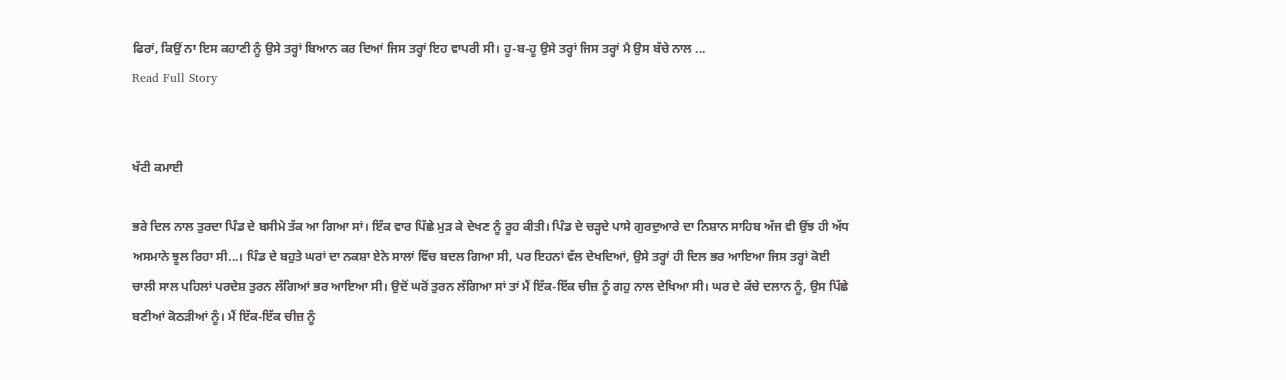ਫਿਰਾਂ, ਕਿਉਂ ਨਾ ਇਸ ਕਹਾਣੀ ਨੂੰ ਉਸੇ ਤਰ੍ਹਾਂ ਬਿਆਨ ਕਰ ਦਿਆਂ ਜਿਸ ਤਰ੍ਹਾਂ ਇਹ ਵਾਪਰੀ ਸੀ। ਹੂ-ਬ-ਹੂ ਉਸੇ ਤਰ੍ਹਾਂ ਜਿਸ ਤਰ੍ਹਾਂ ਮੈ ਉਸ ਬੱਚੇ ਨਾਲ ...
Read Full Story


ਖੱਟੀ ਕਮਾਈ

ਭਰੇ ਦਿਲ ਨਾਲ ਤੁਰਦਾ ਪਿੰਡ ਦੇ ਬਸੀਮੇ ਤੱਕ ਆ ਗਿਆ ਸਾਂ। ਇੱਕ ਵਾਰ ਪਿੱਛੇ ਮੁੜ ਕੇ ਦੇਖਣ ਨੂੰ ਰੂਹ ਕੀਤੀ। ਪਿੰਡ ਦੇ ਚੜ੍ਹਦੇ ਪਾਸੇ ਗੁਰਦੁਆਰੇ ਦਾ ਨਿਸ਼ਾਨ ਸਾਹਿਬ ਅੱਜ ਵੀ ਉਂਝ ਹੀ ਅੱਧ ਅਸਮਾਨੇ ਝੂਲ ਰਿਹਾ ਸੀ...। ਪਿੰਡ ਦੇ ਬਹੁਤੇ ਘਰਾਂ ਦਾ ਨਕਸ਼ਾ ਏਨੇ ਸਾਲਾਂ ਵਿੱਚ ਬਦਲ ਗਿਆ ਸੀ, ਪਰ ਇਹਨਾਂ ਵੱਲ ਦੇਖਦਿਆਂ, ਉਸੇ ਤਰ੍ਹਾਂ ਹੀ ਦਿਲ ਭਰ ਆਇਆ ਜਿਸ ਤਰ੍ਹਾਂ ਕੋਈ ਚਾਲੀ ਸਾਲ ਪਹਿਲਾਂ ਪਰਦੇਸ਼ ਤੁਰਨ ਲੱਗਿਆਂ ਭਰ ਆਇਆ ਸੀ। ਉਦੋਂ ਘਰੋਂ ਤੁਰਨ ਲੱਗਿਆ ਸਾਂ ਤਾਂ ਮੈਂ ਇੱਕ-ਇੱਕ ਚੀਜ਼ ਨੂੰ ਗਹੁ ਨਾਲ ਦੇਖਿਆ ਸੀ। ਘਰ ਦੇ ਕੱਚੇ ਦਲਾਨ ਨੂੰ, ਉਸ ਪਿੱਛੇ ਬਣੀਆਂ ਕੋਠੜੀਆਂ ਨੂੰ। ਮੈਂ ਇੱਕ-ਇੱਕ ਚੀਜ਼ ਨੂੰ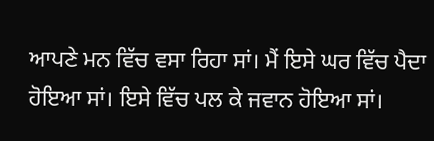ਆਪਣੇ ਮਨ ਵਿੱਚ ਵਸਾ ਰਿਹਾ ਸਾਂ। ਮੈਂ ਇਸੇ ਘਰ ਵਿੱਚ ਪੈਦਾ ਹੋਇਆ ਸਾਂ। ਇਸੇ ਵਿੱਚ ਪਲ ਕੇ ਜਵਾਨ ਹੋਇਆ ਸਾਂ।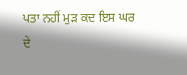ਪਤਾ ਨਹੀਂ ਮੁੜ ਕਦ ਇਸ ਘਰ ਦੇ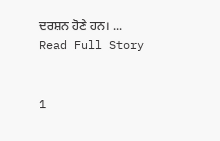ਦਰਸ਼ਨ ਹੋਣੇ ਹਨ। ...
Read Full Story


1